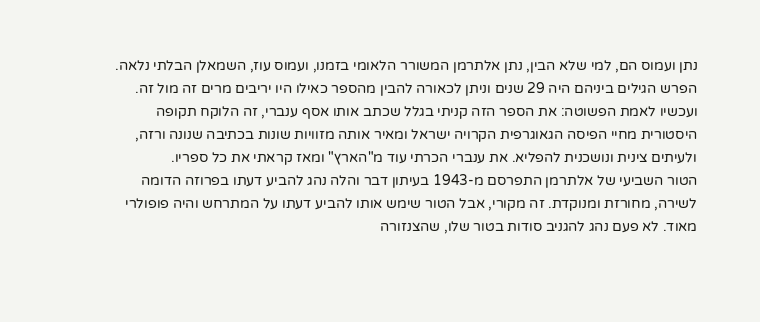נתן ועמוס הם, למי שלא הבין, נתן אלתרמן המשורר הלאומי בזמנו, ועמוס עוז, השמאלן הבלתי נלאה. הפרש הגילים ביניהם היה 29 שנים וניתן לכאורה להבין מהספר כאילו היו יריבים מרים זה מול זה. ועכשיו לאמת הפשוטה: את הספר הזה קניתי בגלל שכתב אותו אסף ענברי, זה הלוקח תקופה היסטורית מחיי הפיסה הגאוגרפית הקרויה ישראל ומאיר אותה מזוויות שונות בכתיבה שנונה ורזה, ולעיתים צינית ונושכנית להפליא. את ענברי הכרתי עוד מ"הארץ" ומאז קראתי את כל ספריו.
הטור השביעי של אלתרמן התפרסם מ-1943 בעיתון דבר והלה נהג להביע דעתו בפרוזה הדומה לשירה, מחורזת ומנוקדת. זה מקורי, אבל הטור שימש אותו להביע דעתו על המתרחש והיה פופולרי מאוד. לא פעם נהג להגניב סודות בטור שלו, שהצנזורה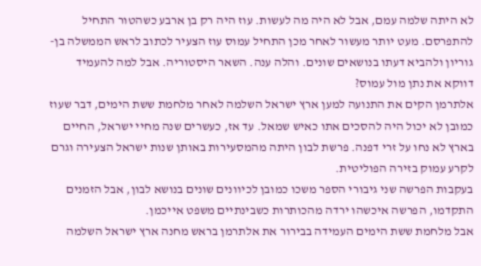לא היתה שלמה עמם, אבל לא היה מה לעשות. עוז היה רק בן ארבע כשהטור התחיל להתפרסם. מעט יותר מעשור לאחר מכן התחיל עמוס עוז הצעיר לכתוב לראש הממשלה בן-גוריון ולהביא דעתו בנושאים שונים. והלה ענה. השאר היסטוריה. אבל למה להעמיד דווקא את נתן מול עמוס?
אלתרמן הקים את התנועה למען ארץ ישראל השלמה לאחר מלחמת ששת הימים, דבר שעוז כמובן לא יכול היה להסכים אתו כאיש שמאל. עד אז, כעשרים שנה מחיי ישראל, החיים בארץ לא נחו על זרי דפנה. פרשת לבון היתה מהמסעירות באותן שנות ישראל הצעירה וגרם לקרע עמוק בזירה הפוליטית.
בעקבות הפרשה שני גיבורי הספר משכו כמובן לכיוונים שונים בנושא לבון, אבל הזמנים התקדמו, הפרשה איכשהו ירדה מהכותרות כשבינתיים משפט אייכמן.
אבל מלחמת ששת הימים העמידה בבירור את אלתרמן בראש מחנה ארץ ישראל השלמה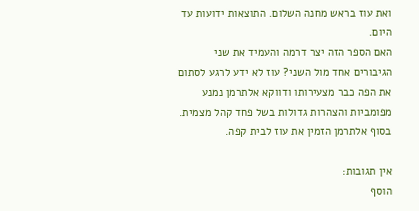ואת עוז בראש מחנה השלום. התוצאות ידועות עד היום.
האם הספר הזה יצר דרמה והעמיד את שני הגיבורים אחד מול השני? עוז לא ידע לרגע לסתום את הפה כבר מצעירותו ודווקא אלתרמן נמנע מפומביות והצהרות גדולות בשל פחד קהל מצמית.
בסוף אלתרמן הזמין את עוז לבית קפה.

אין תגובות:
הוסף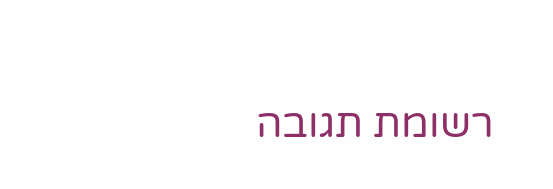רשומת תגובה